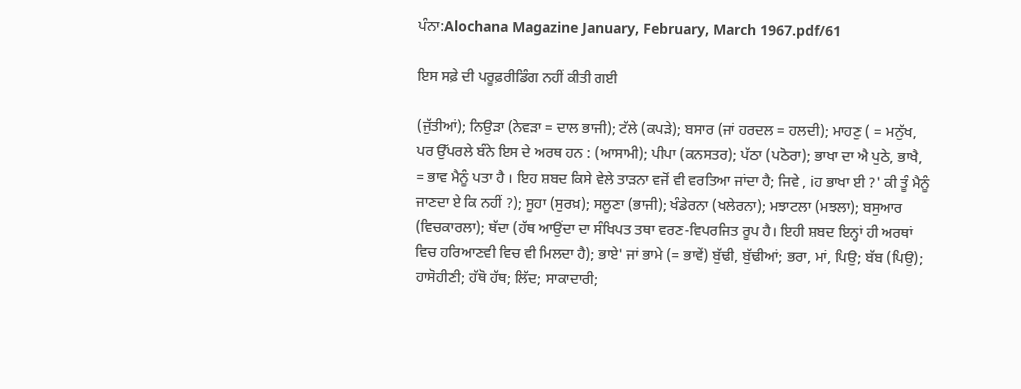ਪੰਨਾ:Alochana Magazine January, February, March 1967.pdf/61

ਇਸ ਸਫ਼ੇ ਦੀ ਪਰੂਫ਼ਰੀਡਿੰਗ ਨਹੀਂ ਕੀਤੀ ਗਈ

(ਜੁੱਤੀਆਂ); ਨਿਉੜਾ (ਨੇਵੜਾ = ਦਾਲ ਭਾਜੀ); ਟੱਲੇ (ਕਪੜੇ); ਬਸਾਰ (ਜਾਂ ਹਰਦਲ = ਹਲਦੀ); ਮਾਹਣੁ ( = ਮਨੁੱਖ, ਪਰ ਉੱਪਰਲੇ ਬੰਨੇ ਇਸ ਦੇ ਅਰਥ ਹਨ : (ਆਸਾਮੀ); ਪੀਪਾ (ਕਨਸਤਰ); ਪੱਠਾ (ਪਠੋਰਾ); ਭਾਖਾ ਦਾ ਐ ਪੁਠੇ, ਭਾਖੈ, = ਭਾਵ ਮੈਨੂੰ ਪਤਾ ਹੈ । ਇਹ ਸ਼ਬਦ ਕਿਸੇ ਵੇਲੇ ਤਾੜਨਾ ਵਜੋਂ ਵੀ ਵਰਤਿਆ ਜਾਂਦਾ ਹੈ; ਜਿਵੇ , iਹ ਭਾਖਾ ਈ ?' ਕੀ ਤੂੰ ਮੈਨੂੰ ਜਾਣਦਾ ਏ ਕਿ ਨਹੀਂ ?); ਸੂਹਾ (ਸੁਰਖ਼); ਸਲੂਣਾ (ਭਾਜੀ); ਖੰਡੇਰਨਾ (ਖਲੇਰਨਾ); ਮਝਾਟਲਾ (ਮਝਲਾ); ਬਸੁਆਰ (ਵਿਚਕਾਰਲਾ); ਥੱਦਾ (ਹੱਥ ਆਉਂਦਾ ਦਾ ਸੰਖਿਪਤ ਤਥਾ ਵਰਣ-ਵਿਪਰਜਿਤ ਰੂਪ ਹੈ। ਇਹੀ ਸ਼ਬਦ ਇਨ੍ਹਾਂ ਹੀ ਅਰਥਾਂ ਵਿਚ ਹਰਿਆਣਵੀ ਵਿਚ ਵੀ ਮਿਲਦਾ ਹੈ); ਭਾਏ' ਜਾਂ ਭਾਮੇ (= ਭਾਵੇਂ) ਬੁੱਢੀ, ਬੁੱਢੀਆਂ; ਭਰਾ, ਮਾਂ, ਪਿਉ; ਬੱਬ (ਪਿਉ); ਹਾਸੋਹੀਣੀ; ਹੱਥੋ ਹੱਥ; ਲਿੱਦ; ਸਾਕਾਦਾਰੀ;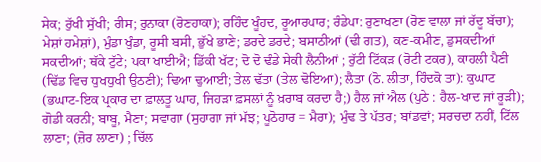ਸੇਕ; ਰੁੱਖੀ ਸੁੱਖੀ; ਰੀਸ; ਰੁਨਾਕਾ (ਰੋਣਹਾਕਾ); ਰਹਿੰਦ ਖੂੰਹਦ, ਰੂਆਰਪਾਰ; ਰੰਡੇਪਾ: ਰੁਣਾਖਣਾ (ਰੋਣ ਵਾਲਾ ਜਾਂ ਰੱਦੂ ਬੱਚਾ); ਮੇਸ਼ਾਂ ਹਮੇਸ਼ਾਂ), ਮੁੰਡਾ ਖੁੰਡਾ, ਰੂਸੀ ਬਸੀ, ਭੁੱਖੇ ਭਾਣੇ; ਡਰਦੇ ਡਰਦੇ; ਬਸਾਠੀਆਂ (ਢੀ ਗਤ), ਕਣ-ਕਮੀਣ, ਡੁਸਕਦੀਆਂ ਸਕਦੀਆਂ; ਥੱਕੇ ਟੁੱਟੇ; ਪਕਾ ਖਾਈਐ; ਡਿੱਕੀ ਖੱਟ; ਦੋ ਦੋ ਢੰਡੇ ਸੇਕੀ ਲੈਨੀਆਂ ; ਰੁੱਟੀ ਟਿੱਕੜ (ਰੋਟੀ ਟਕਰ), ਕਾਹਲੀ ਪੈਣੀ (ਢਿੱਡ ਵਿਚ ਧੁਖਧੁਖੀ ਉਠਣੀ); ਢਿਆ ਢੁਆਈ; ਤੇਲ ਢੱਤਾ (ਤੇਲ ਢੋਇਆ); ਲੈਤਾ (ਠੋ. ਲੀਤਾ, ਹਿੰਦਕੋ ਤਾ): ਕੁਘਾਟ (ਭਘਾਟ-ਇਕ ਪ੍ਰਕਾਰ ਦਾ ਫ਼ਾਲਤੂ ਘਾਹ, ਜਿਹੜਾ ਫ਼ਸਲਾਂ ਨੂੰ ਖ਼ਰਾਬ ਕਰਦਾ ਹੈ;) ਹੈਲ ਜਾਂ ਐਲ (ਪੁਠੇ : ਹੈਲ-ਖਾਦ ਜਾਂ ਰੂੜੀ); ਗੋਡੀ ਕਰਨੀ; ਬਾਬੂ, ਮੈਣਾ; ਸਵਾਗਾ (ਸੁਹਾਗਾ ਜਾਂ ਮੱਝ; ਪੂਠੋਹਾਰ = ਮੈਰਾ); ਮੁੰਢ ਤੇ ਪੱਤਰ; ਬਾਂਡਵਾਂ; ਸਰਚਦਾ ਨਹੀਂ, ਟਿੱਲ ਲਾਣਾ; (ਜ਼ੋਰ ਲਾਣਾ) ; ਚਿੱਲ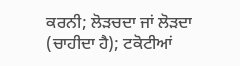ਕਰਨੀ; ਲੋੜਚਦਾ ਜਾਂ ਲੋੜਦਾ (ਚਾਹੀਦਾ ਹੈ); ਟਕੋਟੀਆਂ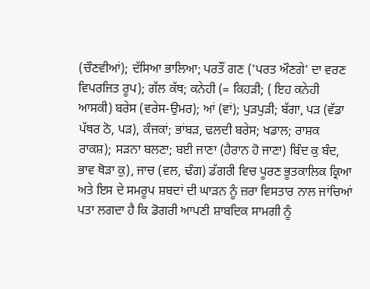(ਚੌਣਵੀਆਂ); ਦੱਸਿਆ ਭਾਲਿਆ; ਪਰਤੌਂ ਗਣ ('ਪਰਤ ਔਣਗੇ' ਦਾ ਵਰਣ ਵਿਪਰਜਿਤ ਰੂਪ); ਗੱਲ ਕੱਥ; ਕਨੇਹੀ (= ਕਿਹੜੀ; ( ਇਹ ਕਨੇਹੀ ਆਸਕੀ) ਬਰੇਸ (ਵਰੇਸ-ਉਮਰ); ਆਂ (ਵਾਂ); ਪੁੜਪੁੜੀ; ਬੱਗਾ, ਪੜ (ਵੱਡਾ ਪੱਥਰ ਠੋ, ਪੜ), ਕੰਜਕਾਂ; ਭਾਂਬੜ, ਢਲਦੀ ਬਰੇਸ; ਖਡਾਲ; ਰਾਸ਼ਕ ਰਾਕਸ਼); ਸੜਨਾ ਬਲਣਾ; ਬਈ ਜਾਣਾ (ਹੈਰਾਨ ਹੋ ਜਾਣਾ) ਬਿੰਦ ਕੁ ਬੰਦ, ਭਾਵ ਥੋੜਾ ਕੁ), ਜਾਚ (ਵਲ, ਢੰਗ) ਡੱਗਰੀ ਵਿਚ ਪੂਰਣ ਭੂਤਕਾਲਿਕ ਕ੍ਰਿਆ ਅਤੇ ਇਸ ਦੇ ਸਮਰੂਪ ਸ਼ਬਦਾਂ ਦੀ ਘਾੜਨ ਨੂੰ ਜ਼ਰਾ ਵਿਸਤਾਰ ਨਾਲ ਜਾਂਚਿਆਂ ਪਤਾ ਲਗਦਾ ਹੈ ਕਿ ਡੋਗਰੀ ਆਪਣੀ ਸ਼ਾਬਦਿਕ ਸਾਮਗੀ ਨੂੰ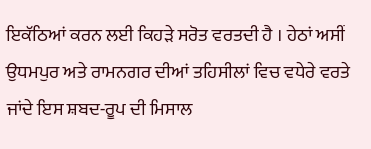ਇਕੱਠਿਆਂ ਕਰਨ ਲਈ ਕਿਹੜੇ ਸਰੋਤ ਵਰਤਦੀ ਹੈ । ਹੇਠਾਂ ਅਸੀਂ ਉਧਮਪੁਰ ਅਤੇ ਰਾਮਨਗਰ ਦੀਆਂ ਤਹਿਸੀਲਾਂ ਵਿਚ ਵਧੇਰੇ ਵਰਤੇ ਜਾਂਦੇ ਇਸ ਸ਼ਬਦ-ਰੂਪ ਦੀ ਮਿਸਾਲ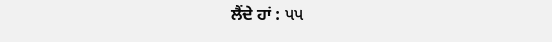ਲੈਂਦੇ ਹਾਂ : પપ